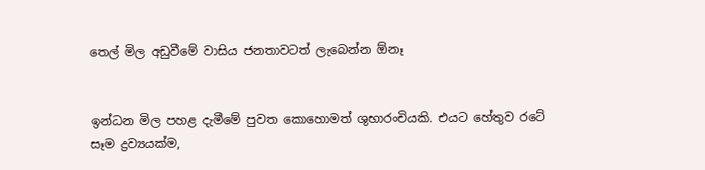තෙල් මිල අඩුවීමේ වාසිය ජනතාවටත් ලැබෙන්න ඕනෑ


ඉන්ධන මිල පහළ දැමීමේ පුවත කොහොමත් ශුභාරංචියකි. එයට හේතුව රටේ සෑම ද්‍රව්‍යයක්ම,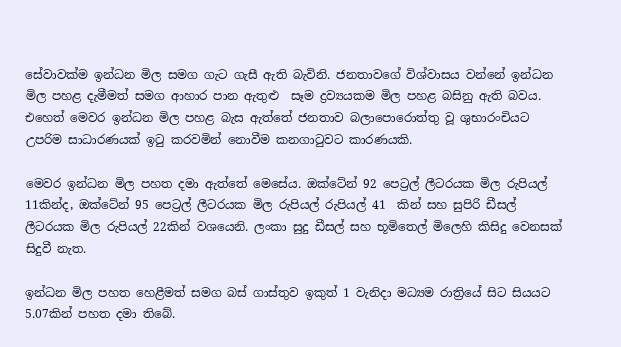සේවාවක්ම ඉන්ධන මිල සමග ගැට ගැසී ඇති බැවිනි. ජනතාවගේ විශ්වාසය වන්නේ ඉන්ධන මිල පහළ දැමීමත් සමග ආහාර පාන ඇතුළු  සෑම ද්‍රව්‍යයකම මිල පහළ බසිනු ඇති බවය. එහෙත් මෙවර ඉන්ධන මිල පහළ බැස ඇත්තේ ජනතාව බලාපොරොත්තු වූ ශුභාරංචියට උපරිම සාධාරණයක් ඉටු කරවමින් නොවීම කනගාටුවට කාරණයකි.

මෙවර ඉන්ධන මිල පහත දමා ඇත්තේ මෙසේය. ඔක්ටේන් 92 පෙට්‍රල් ලීටරයක මිල රුපියල් 11කින්ද, ඔක්ටේන් 95 පෙට්‍රල් ලීටරයක මිල රුපියල් රුපියල් 41  කින් සහ සුපිරි ඩීසල් ලීටරයක මිල රුපියල් 22කින් වශයෙනි. ලංකා සුදු ඩීසල් සහ භූමිතෙල් මිලෙහි කිසිදු වෙනසක් සිදුවී නැත.

ඉන්ධන මිල පහත හෙළීමත් සමග බස් ගාස්තුව ඉකුත් 1 වැනිදා මධ්‍යම රාත්‍රියේ සිට සියයට 5.07කින් පහත දමා තිබේ.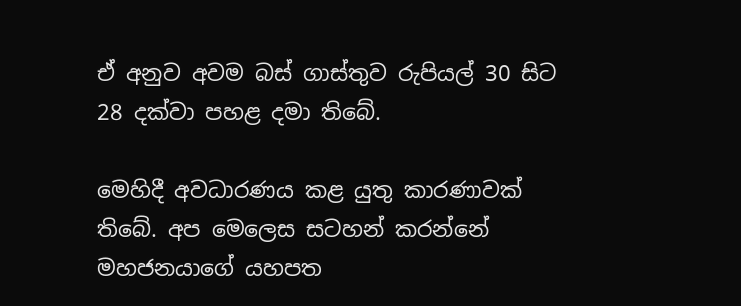ඒ අනුව අවම බස් ගාස්තුව රුපියල් 30 සිට 28 දක්වා පහළ දමා තිබේ.

මෙහිදී අවධාරණය කළ යුතු කාරණාවක් තිබේ. අප මෙලෙස සටහන් කරන්නේ මහජනයාගේ යහපත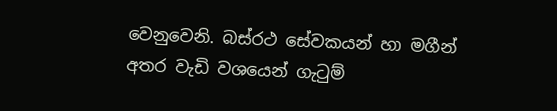වෙනුවෙනි. බස්රථ සේවකයන් හා මගීන් අතර වැඩි වශයෙන් ගැටුම්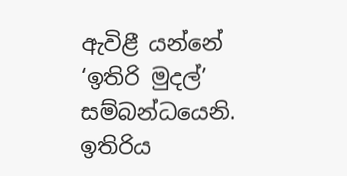ඇවිළී යන්නේ  ‘ඉතිරි මුදල්’ සම්බන්ධයෙනි. ඉතිරිය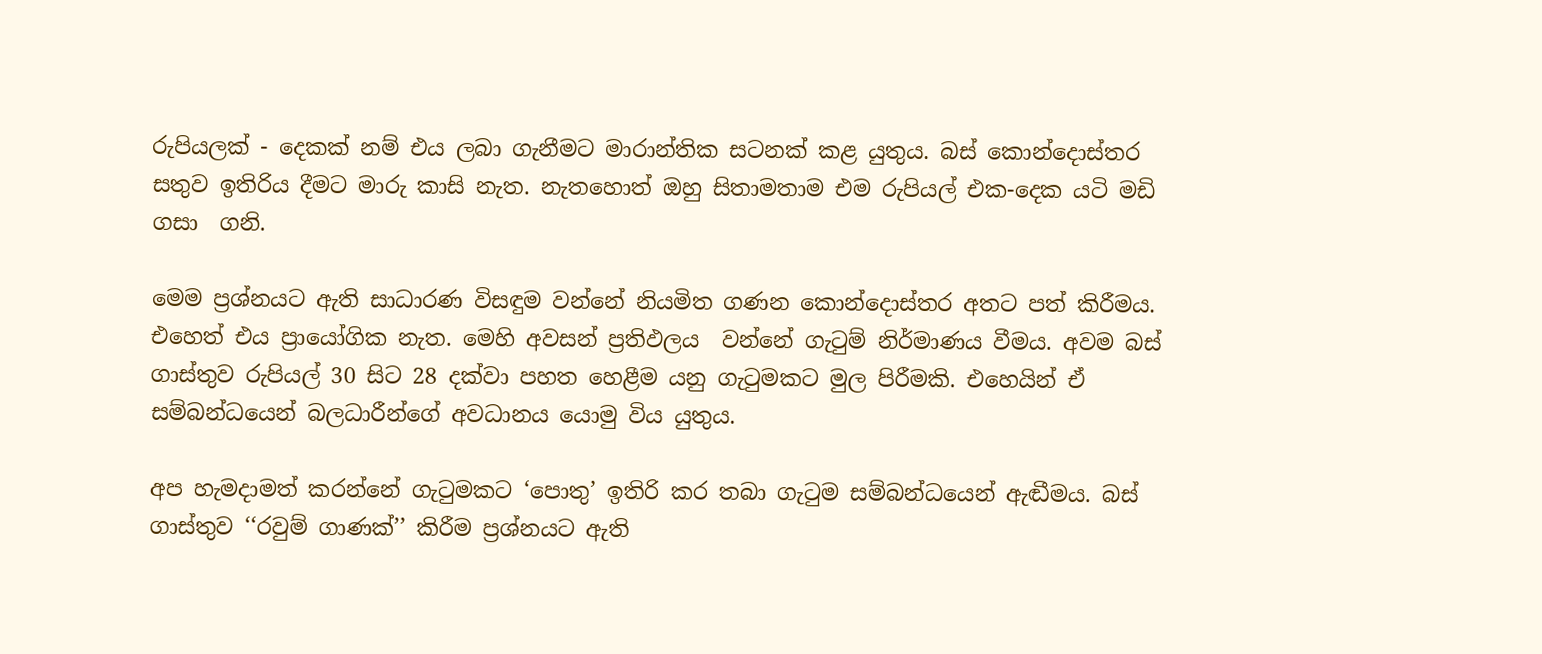රුපියලක් - දෙකක් නම් එය ලබා ගැනීමට මාරාන්තික සටනක් කළ යුතුය. බස් කොන්දොස්තර සතුව ඉතිරිය දීමට මාරු කාසි නැත. නැතහොත් ඔහු සිතාමතාම එම රුපියල් එක-දෙක යටි මඩි ගසා  ගනි.

මෙම ප්‍රශ්නයට ඇති සාධාරණ විසඳුම වන්නේ නියමිත ගණන කොන්දොස්තර අතට පත් කිරීමය. එහෙත් එය ප්‍රායෝගික නැත. මෙහි අවසන් ප්‍රතිඵලය  වන්නේ ගැටුම් නිර්මාණය වීමය. අවම බස් ගාස්තුව රුපියල් 30 සිට 28 දක්වා පහත හෙළීම යනු ගැටුමකට මුල පිරීමකි. එහෙයින් ඒ සම්බන්ධයෙන් බලධාරීන්ගේ අවධානය යොමු විය යුතුය.

අප හැමදාමත් කරන්නේ ගැටුමකට ‘පොතු’ ඉතිරි කර තබා ගැටුම සම්බන්ධයෙන් ඇඬීමය. බස් ගාස්තුව ‘‘රවුම් ගාණක්’’ කිරීම ප්‍රශ්නයට ඇති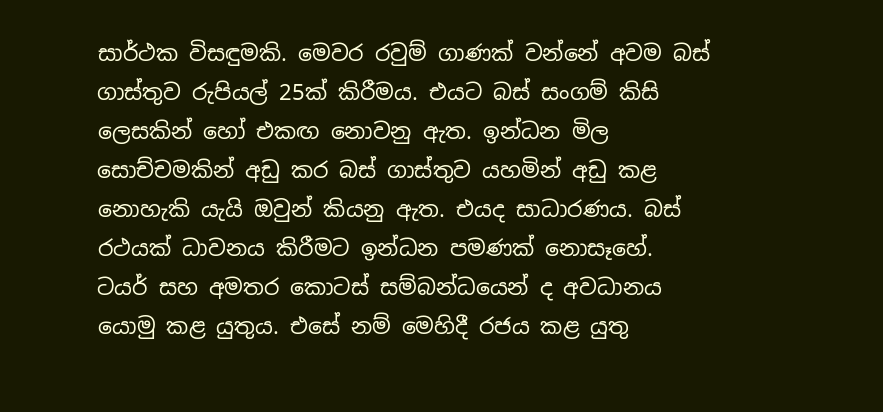සාර්ථක විසඳුමකි. මෙවර රවුම් ගාණක් වන්නේ අවම බස් ගාස්තුව රුපියල් 25ක් කිරීමය. එයට බස් සංගම් කිසි ලෙසකින් හෝ එකඟ නොවනු ඇත. ඉන්ධන මිල සොච්චමකින් අඩු කර බස් ගාස්තුව යහමින් අඩු කළ නොහැකි යැයි ඔවුන් කියනු ඇත. එයද සාධාරණය. බස් රථයක් ධාවනය කිරීමට ඉන්ධන පමණක් නොසෑහේ. ටයර් සහ අමතර කොටස් සම්බන්ධයෙන් ද අවධානය යොමු කළ යුතුය. එසේ නම් මෙහිදී රජය කළ යුතු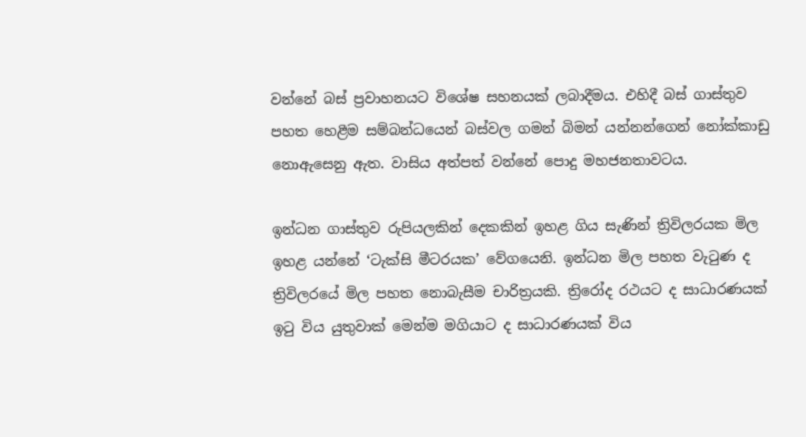වන්නේ බස් ප්‍රවාහනයට විශේෂ සහනයක් ලබාදීමය. එහිදී බස් ගාස්තුව පහත හෙළීම සම්බන්ධයෙන් බස්වල ගමන් බිමන් යන්නන්ගෙන් නෝක්කාඩු  නොඇසෙනු ඇත. වාසිය අත්පත් වන්නේ පොදු මහජනතාවටය.

ඉන්ධන ගාස්තුව රුපියලකින් දෙකකින් ඉහළ ගිය සැණින් ත්‍රිවිලරයක මිල ඉහළ යන්නේ ‘ටැක්සි මීටරයක’ වේගයෙනි. ඉන්ධන මිල පහත වැටුණ ද ත්‍රිවිලරයේ මිල පහත නොබැසීම චාරිත්‍රයකි. ත්‍රිරෝද රථයට ද සාධාරණයක් ඉටු විය යුතුවාක් මෙන්ම මගියාට ද සාධාරණයක් විය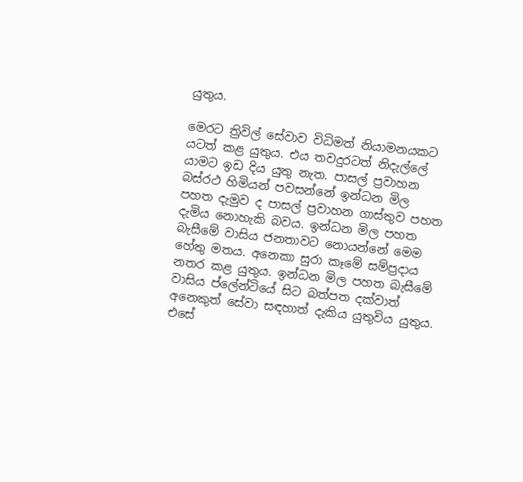යුතුය.

මෙරට ත්‍රිවිල් සේවාව විධිමත් නියාමනයකට යටත් කළ යුතුය. එය තවදුරටත් නිදැල්ලේ යාමට ඉඩ දිය යුතු නැත. පාසල් ප්‍රවාහන බස්රථ හිමියන් පවසන්නේ ඉන්ධන මිල පහත දැමුව ද පාසල් ප්‍රවාහන ගාස්තුව පහත දැමිය නොහැකි බවය. ඉන්ධන මිල පහත බැසීමේ වාසිය ජනතාවට නොයන්නේ මෙම හේතු මතය. අනෙකා සුරා කෑමේ සම්ප්‍රදාය නතර කළ යුතුය. ඉන්ධන මිල පහත බැසීමේ වාසිය ප්ලේන්ටියේ සිට බත්පත දක්වාත් අනෙකුත් සේවා සඳහාත් දැකිය යුතුවිය යුතුය. එසේ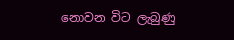නොවන විට ලැබුණු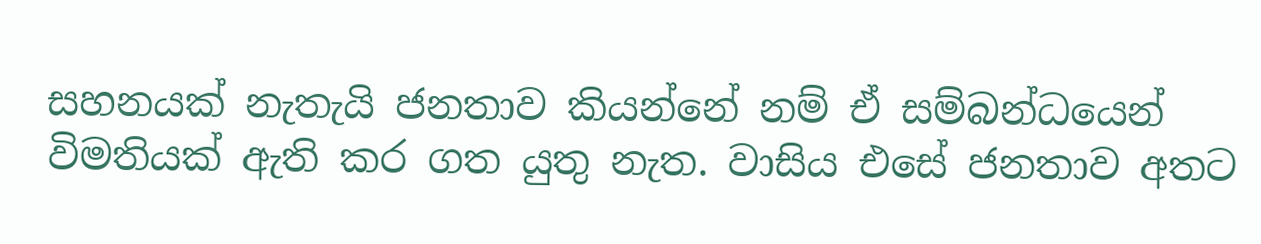සහනයක් නැතැයි ජනතාව කියන්නේ නම් ඒ සම්බන්ධයෙන් විමතියක් ඇති කර ගත යුතු නැත. වාසිය එසේ ජනතාව අතට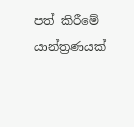පත් කිරීමේ යාන්ත්‍රණයක්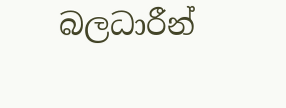බලධාරීන්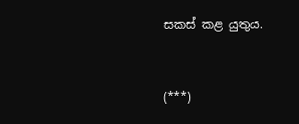සකස් කළ යුතුය.



(***)